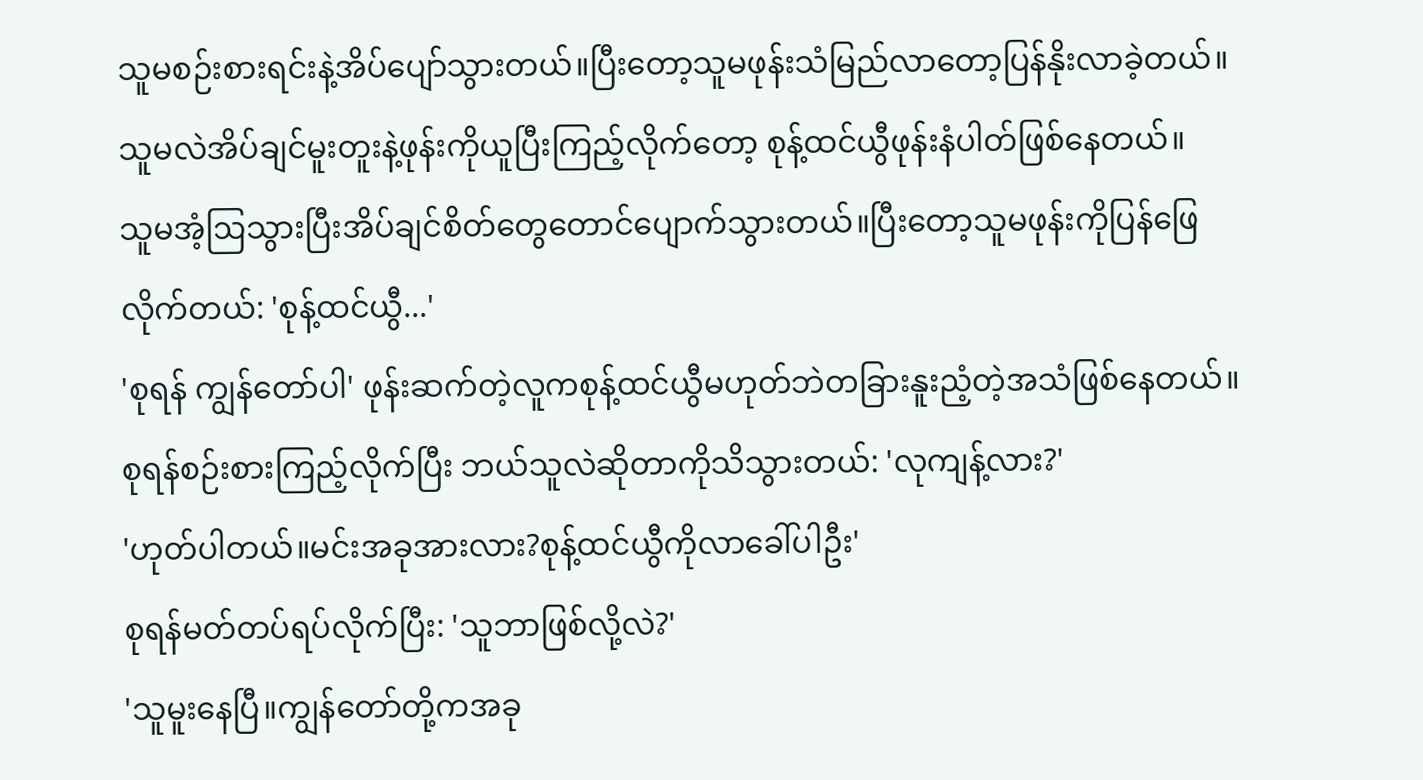သူမစဉ်းစားရင်းနဲ့အိပ်ပျော်သွားတယ်။ပြီးတော့သူမဖုန်းသံမြည်လာတော့ပြန်နိုးလာခဲ့တယ်။
သူမလဲအိပ်ချင်မူးတူးနဲ့ဖုန်းကိုယူပြီးကြည့်လိုက်တော့ စုန့်ထင်ယွီဖုန်းနံပါတ်ဖြစ်နေတယ်။
သူမအံ့ဩသွားပြီးအိပ်ချင်စိတ်တွေတောင်ပျောက်သွားတယ်။ပြီးတော့သူမဖုန်းကိုပြန်ဖြေလိုက်တယ်: 'စုန့်ထင်ယွီ...'
'စုရန် ကျွန်တော်ပါ' ဖုန်းဆက်တဲ့လူကစုန့်ထင်ယွီမဟုတ်ဘဲတခြားနူးညံ့တဲ့အသံဖြစ်နေတယ်။စုရန်စဉ်းစားကြည့်လိုက်ပြီး ဘယ်သူလဲဆိုတာကိုသိသွားတယ်: 'လုကျန့်လား?'
'ဟုတ်ပါတယ်။မင်းအခုအားလား?စုန့်ထင်ယွီကိုလာခေါ်ပါဦး'
စုရန်မတ်တပ်ရပ်လိုက်ပြီး: 'သူဘာဖြစ်လို့လဲ?'
'သူမူးနေပြီ။ကျွန်တော်တို့ကအခု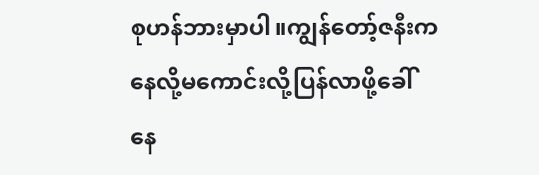စုဟန်ဘားမှာပါ။ကျွန်တော့်ဇနီးကနေလို့မကောင်းလို့ပြန်လာဖို့ခေါ်နေ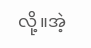လို့။အဲ့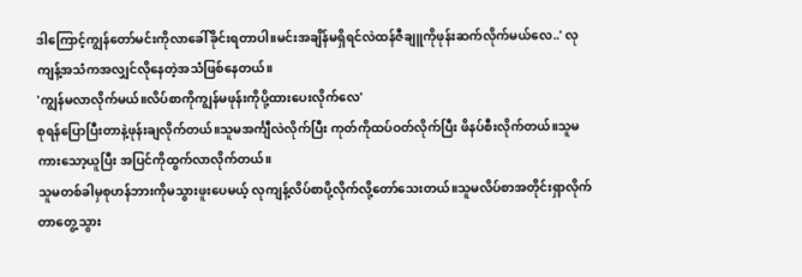ဒါကြောင့်ကျွန်တော်မင်းကိုလာခေါ်ခိုင်းရတာပါ။မင်းအချိန်မရှိရင်လဲထန်ဇီချူကိုဖုန်းဆက်လိုက်မယ်လေ..' လုကျန့်အသံကအလျှင်လိုနေတဲ့အသံဖြစ်နေတယ်။
'ကျွန်မလာလိုက်မယ်။လိပ်စာကိုကျွန်မဖုန်းကိုပို့ထားပေးလိုက်လေ'
စုရန်ပြောပြီးတာနဲ့ဖုန်းချလိုက်တယ်။သူမအင်္ကျီလဲလိုက်ပြီး ကုတ်ကိုထပ်ဝတ်လိုက်ပြီး ဖိနပ်စီးလိုက်တယ်။သူမကားသော့ယူပြီး အပြင်ကိုထွက်လာလိုက်တယ်။
သူမတစ်ခါမှစုဟန်ဘားကိုမသွားဖူးပေမယ့် လုကျန့်လိပ်စာပို့လိုက်လို့တော်သေးတယ်။သူမလိပ်စာအတိုင်းရှာလိုက်တာတွေ့သွား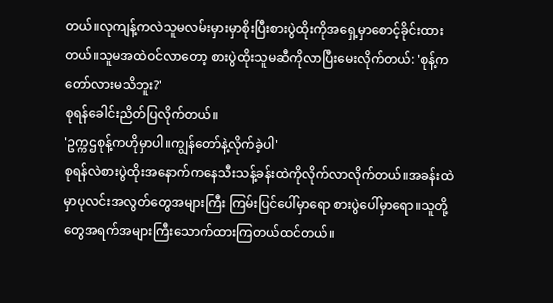တယ်။လုကျန့်ကလဲသူမလမ်းမှားမှာစိုးပြီးစားပွဲထိုးကိုအရှေ့မှာစောင့်ခိုင်းထားတယ်။သူမအထဲဝင်လာတော့ စားပွဲထိုးသူမဆီကိုလာပြီးမေးလိုက်တယ်: 'စုန့်ကတော်လားမသိဘူး?'
စုရန်ခေါင်းညိတ်ပြလိုက်တယ်။
'ဥက္ကဌစုန့်ကဟိုမှာပါ။ကျွန်တော်နဲ့လိုက်ခဲ့ပါ'
စုရန်လဲစားပွဲထိုးအနောက်ကနေသီးသန့်ခန်းထဲကိုလိုက်လာလိုက်တယ်။အခန်းထဲမှာပုလင်းအလွတ်တွေအများကြီး ကြမ်းပြင်ပေါ်မှာရော စားပွဲပေါ်မှာရော။သူတို့တွေအရက်အများကြီးသောက်ထားကြတယ်ထင်တယ်။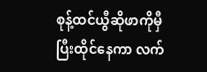စုန့်ထင်ယွီဆိုဖာကိုမှီပြီးထိုင်နေကာ လက်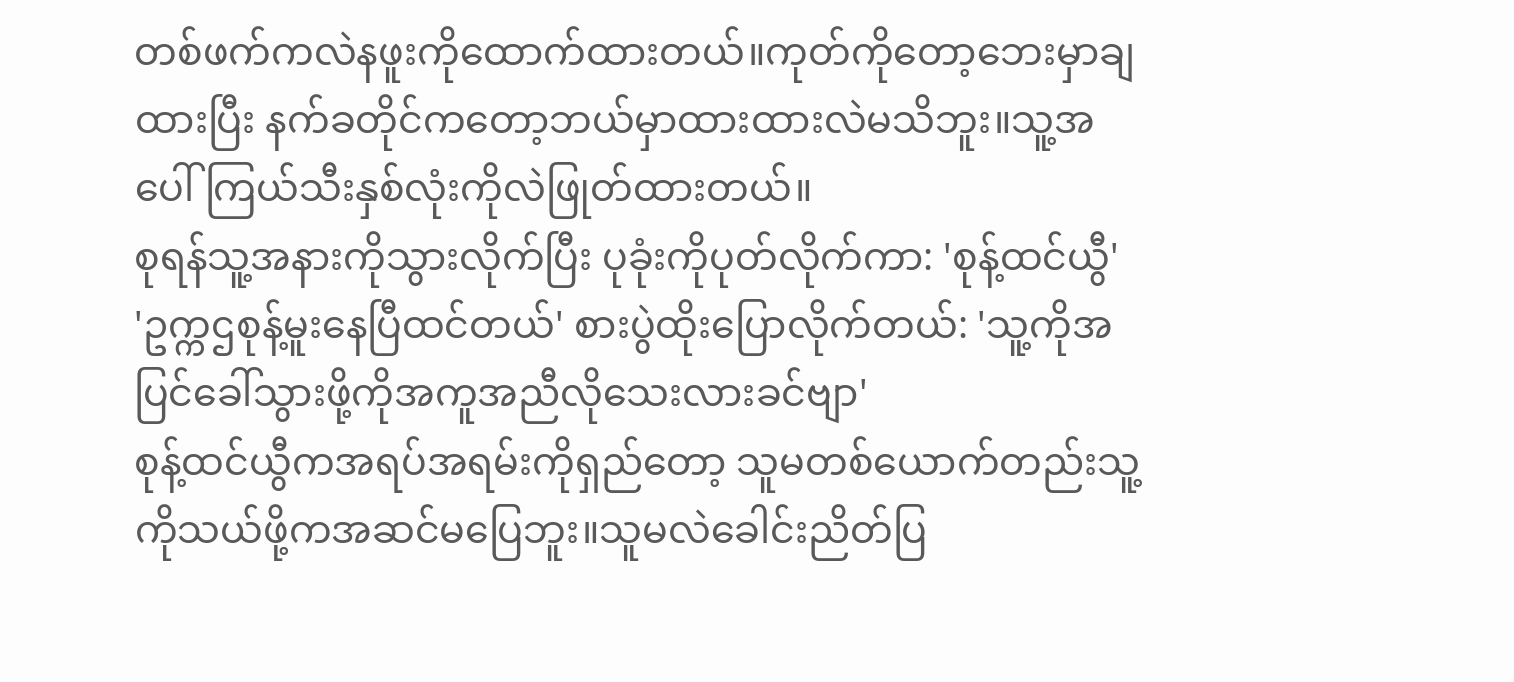တစ်ဖက်ကလဲနဖူးကိုထောက်ထားတယ်။ကုတ်ကိုတော့ဘေးမှာချထားပြီး နက်ခတိုင်ကတော့ဘယ်မှာထားထားလဲမသိဘူး။သူ့အပေါ်ကြယ်သီးနှစ်လုံးကိုလဲဖြုတ်ထားတယ်။
စုရန်သူ့အနားကိုသွားလိုက်ပြီး ပုခုံးကိုပုတ်လိုက်ကာ: 'စုန့်ထင်ယွီ'
'ဥက္ကဌစုန့်မူးနေပြီထင်တယ်' စားပွဲထိုးပြောလိုက်တယ်: 'သူ့ကိုအပြင်ခေါ်သွားဖို့ကိုအကူအညီလိုသေးလားခင်ဗျာ'
စုန့်ထင်ယွီကအရပ်အရမ်းကိုရှည်တော့ သူမတစ်ယောက်တည်းသူ့ကိုသယ်ဖို့ကအဆင်မပြေဘူး။သူမလဲခေါင်းညိတ်ပြ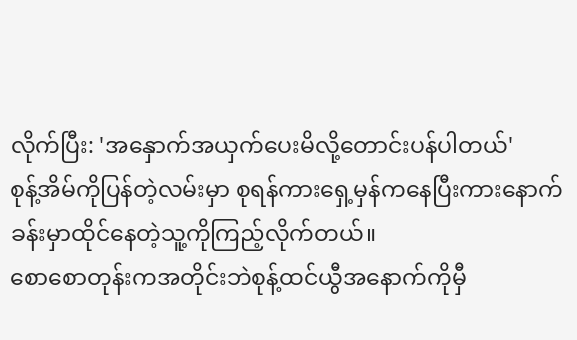လိုက်ပြီး: 'အနှောက်အယှက်ပေးမိလို့တောင်းပန်ပါတယ်'
စုန့်အိမ်ကိုပြန်တဲ့လမ်းမှာ စုရန်ကားရှေ့မှန်ကနေပြီးကားနောက်ခန်းမှာထိုင်နေတဲ့သူ့ကိုကြည့်လိုက်တယ်။
စောစောတုန်းကအတိုင်းဘဲစုန့်ထင်ယွီအနောက်ကိုမှီ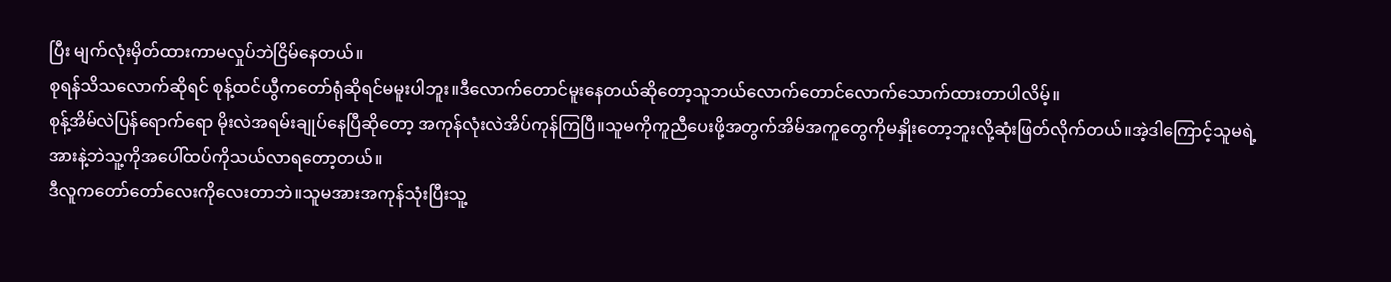ပြီး မျက်လုံးမှိတ်ထားကာမလှုပ်ဘဲငြိမ်နေတယ်။
စုရန်သိသလောက်ဆိုရင် စုန့်ထင်ယွီကတော်ရုံဆိုရင်မမူးပါဘူး။ဒီလောက်တောင်မူးနေတယ်ဆိုတော့သူဘယ်လောက်တောင်လောက်သောက်ထားတာပါလိမ့်။
စုန့်အိမ်လဲပြန်ရောက်ရော မိုးလဲအရမ်းချုပ်နေပြီဆိုတော့ အကုန်လုံးလဲအိပ်ကုန်ကြပြီ။သူမကိုကူညီပေးဖို့အတွက်အိမ်အကူတွေကိုမနှိုးတော့ဘူးလို့ဆုံးဖြတ်လိုက်တယ်။အဲ့ဒါကြောင့်သူမရဲ့အားနဲ့ဘဲသူ့ကိုအပေါ်ထပ်ကိုသယ်လာရတော့တယ်။
ဒီလူကတော်တော်လေးကိုလေးတာဘဲ။သူမအားအကုန်သုံးပြီးသူ့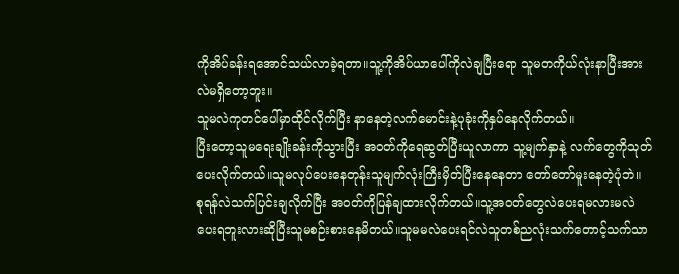ကိုအိပ်ခန်းရအောင်သယ်လာခဲ့ရတာ။သူ့ကိုအိပ်ယာပေါ်ကိုလဲချပြီးရော သူမတကိုယ်လုံးနာပြီးအားလဲမရှိတော့ဘူး။
သူမလဲကုတင်ပေါ်မှာထိုင်လိုက်ပြီး နာနေတဲ့လက်မောင်းနဲ့ပုခုံးကိုနှပ်နေလိုက်တယ်။
ပြီးတော့သူမရေးချိုးခန်းကိုသွားပြီး အဝတ်ကိုရေဆွတ်ပြီးယူလာကာ သူ့မျက်နှာနဲ့ လက်တွေကိုသုတ်ပေးလိုက်တယ်။သူမလုပ်ပေးနေတုန်းသူမျက်လုံးကြီးမှိတ်ပြီးနေနေတာ တော်တော်မူးနေတဲ့ပုံဘဲ။
စုရန်လဲသက်ပြင်းချလိုက်ပြီး အဝတ်ကိုပြန်ချထားလိုက်တယ်။သူ့အဝတ်တွေလဲပေးရမလားမလဲပေးရဘူးလားဆိုပြီးသူမစဉ်းစားနေမိတယ်။သူမမလဲပေးရင်လဲသူတစ်ညလုံးသက်တောင့်သက်သာ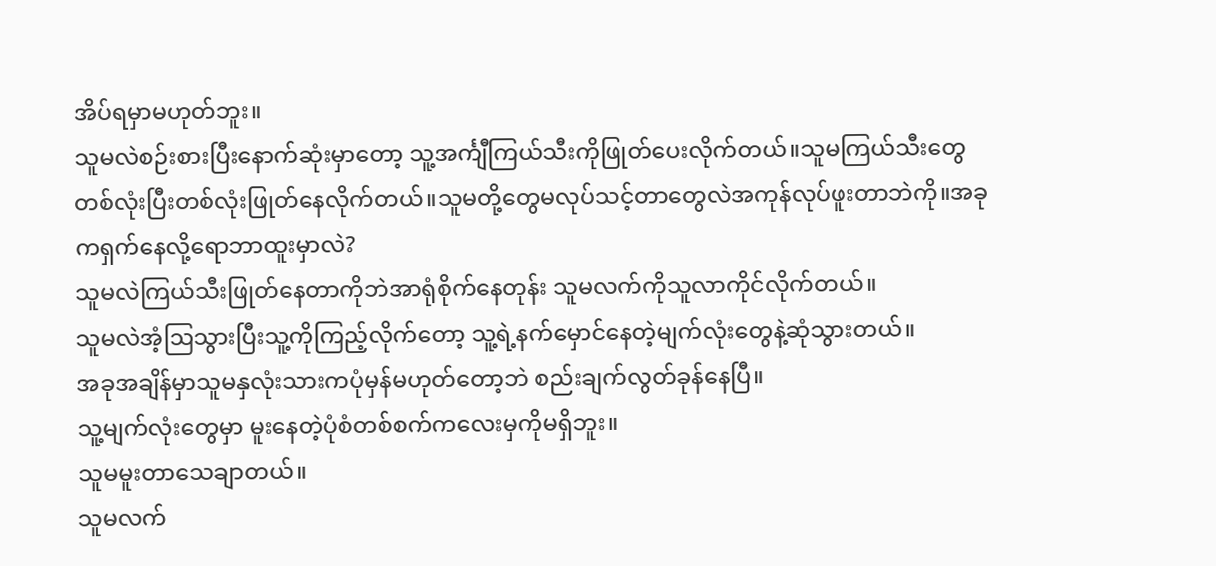အိပ်ရမှာမဟုတ်ဘူး။
သူမလဲစဉ်းစားပြီးနောက်ဆုံးမှာတော့ သူ့အင်္ကျီကြယ်သီးကိုဖြုတ်ပေးလိုက်တယ်။သူမကြယ်သီးတွေတစ်လုံးပြီးတစ်လုံးဖြုတ်နေလိုက်တယ်။သူမတို့တွေမလုပ်သင့်တာတွေလဲအကုန်လုပ်ဖူးတာဘဲကို။အခုကရှက်နေလို့ရောဘာထူးမှာလဲ?
သူမလဲကြယ်သီးဖြုတ်နေတာကိုဘဲအာရုံစိုက်နေတုန်း သူမလက်ကိုသူလာကိုင်လိုက်တယ်။
သူမလဲအံ့ဩသွားပြီးသူ့ကိုကြည့်လိုက်တော့ သူ့ရဲ့နက်မှောင်နေတဲ့မျက်လုံးတွေနဲ့ဆုံသွားတယ်။
အခုအချိန်မှာသူမနှလုံးသားကပုံမှန်မဟုတ်တော့ဘဲ စည်းချက်လွတ်ခုန်နေပြီ။
သူ့မျက်လုံးတွေမှာ မူးနေတဲ့ပုံစံတစ်စက်ကလေးမှကိုမရှိဘူး။
သူမမူးတာသေချာတယ်။
သူမလက်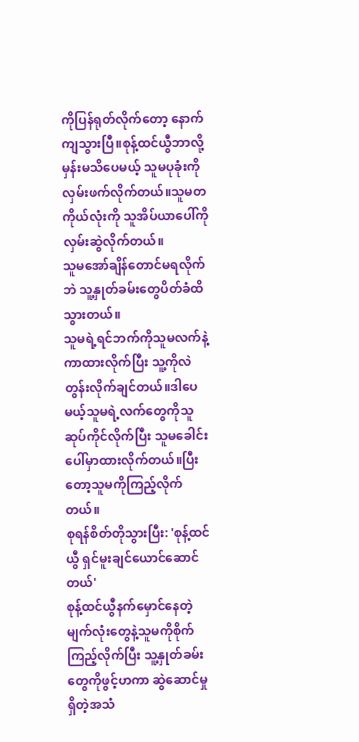ကိုပြန်ရုတ်လိုက်တော့ နောက်ကျသွားပြီ။စုန့်ထင်ယွီဘာလို့မှန်းမသိပေမယ့် သူမပုခုံးကိုလှမ်းဖက်လိုက်တယ်။သူမတကိုယ်လုံးကို သူအိပ်ယာပေါ်ကိုလှမ်းဆွဲလိုက်တယ်။
သူမအော်ချိန်တောင်မရလိုက်ဘဲ သူ့နှုတ်ခမ်းတွေပိတ်ခံထိသွားတယ်။
သူမရဲ့ရင်ဘက်ကိုသူမလက်နဲ့ကာထားလိုက်ပြီး သူ့ကိုလဲတွန်းလိုက်ချင်တယ်။ဒါပေမယ့်သူမရဲ့လက်တွေကိုသူဆုပ်ကိုင်လိုက်ပြီး သူမခေါင်းပေါ်မှာထားလိုက်တယ်။ပြီးတော့သူမကိုကြည့်လိုက်တယ်။
စုရန်စိတ်တိုသွားပြီး: 'စုန့်ထင်ယွီ ရှင်မူးချင်ယောင်ဆောင်တယ်'
စုန့်ထင်ယွီနက်မှောင်နေတဲ့မျက်လုံးတွေနဲ့သူမကိုစိုက်ကြည့်လိုက်ပြီး သူ့နှုတ်ခမ်းတွေကိုဖွင့်ဟကာ ဆွဲဆောင်မှုရှိတဲ့အသံ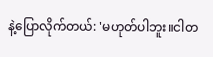နဲ့ပြောလိုက်တယ်: 'မဟုတ်ပါဘူး။ငါတ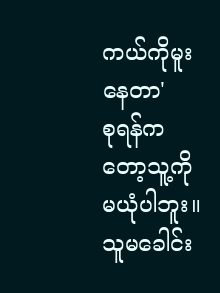ကယ်ကိုမူးနေတာ'
စုရန်ကတော့သူ့ကိုမယုံပါဘူး။သူမခေါင်း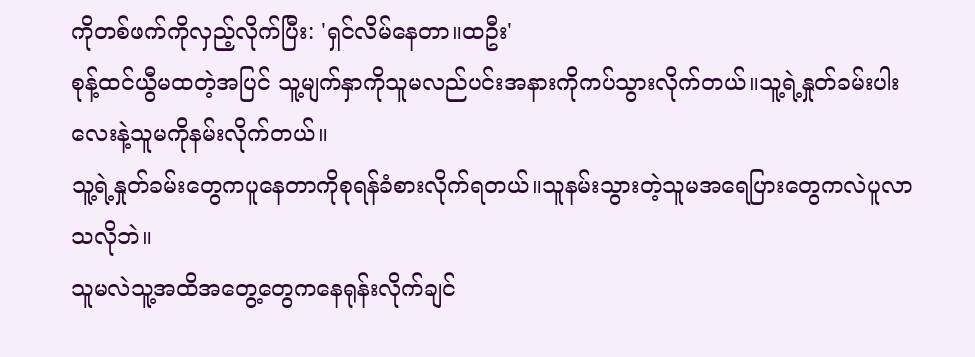ကိုတစ်ဖက်ကိုလှည့်လိုက်ပြီး: 'ရှင်လိမ်နေတာ။ထဦး'
စုန့်ထင်ယွီမထတဲ့အပြင် သူ့မျက်နှာကိုသူမလည်ပင်းအနားကိုကပ်သွားလိုက်တယ်။သူ့ရဲ့နှုတ်ခမ်းပါးလေးနဲ့သူမကိုနမ်းလိုက်တယ်။
သူ့ရဲ့နှုတ်ခမ်းတွေကပူနေတာကိုစုရန်ခံစားလိုက်ရတယ်။သူနမ်းသွားတဲ့သူမအရေပြားတွေကလဲပူလာသလိုဘဲ။
သူမလဲသူ့အထိအတွေ့တွေကနေရုန်းလိုက်ချင်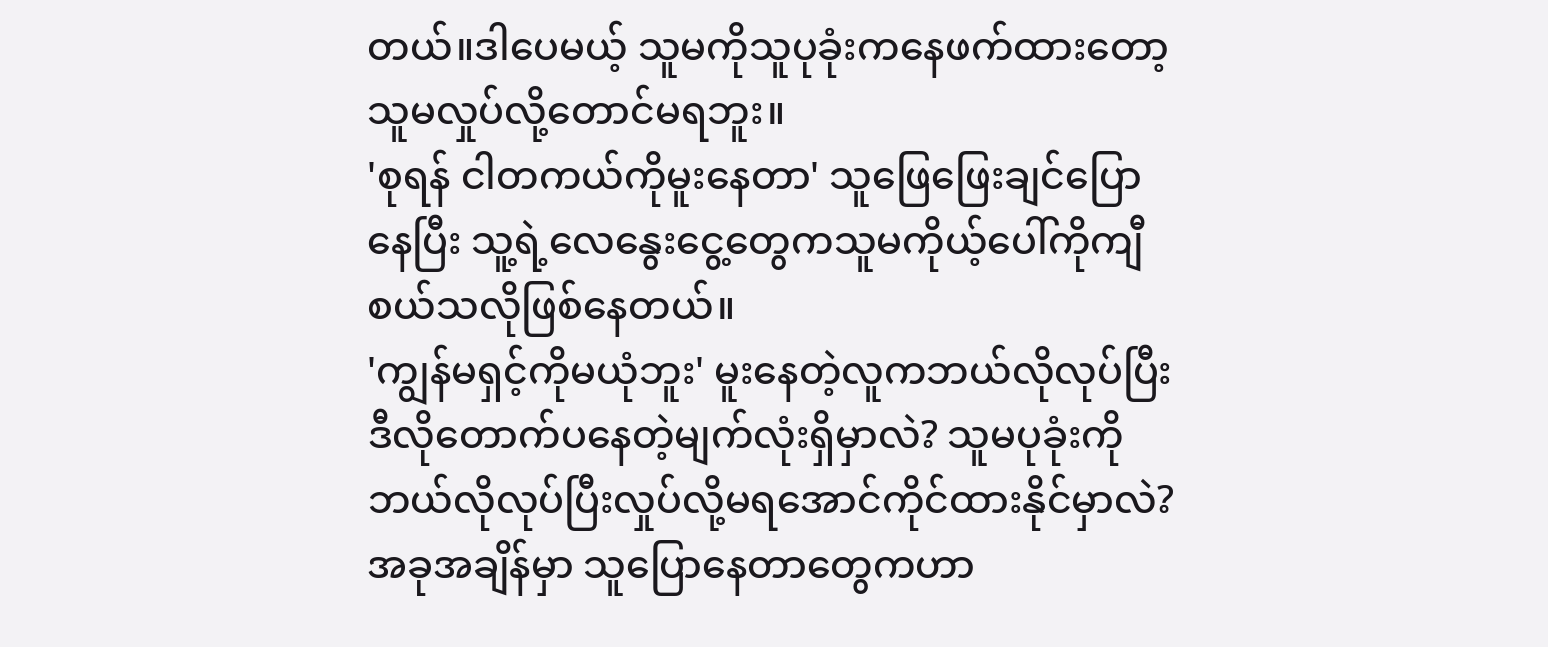တယ်။ဒါပေမယ့် သူမကိုသူပုခုံးကနေဖက်ထားတော့သူမလှုပ်လို့တောင်မရဘူး။
'စုရန် ငါတကယ်ကိုမူးနေတာ' သူဖြေဖြေးချင်ပြောနေပြီး သူ့ရဲ့လေနွေးငွေ့တွေကသူမကိုယ့်ပေါ်ကိုကျီစယ်သလိုဖြစ်နေတယ်။
'ကျွန်မရှင့်ကိုမယုံဘူး' မူးနေတဲ့လူကဘယ်လိုလုပ်ပြီး ဒီလိုတောက်ပနေတဲ့မျက်လုံးရှိမှာလဲ? သူမပုခုံးကိုဘယ်လိုလုပ်ပြီးလှုပ်လို့မရအောင်ကိုင်ထားနိုင်မှာလဲ?
အခုအချိန်မှာ သူပြောနေတာတွေကဟာ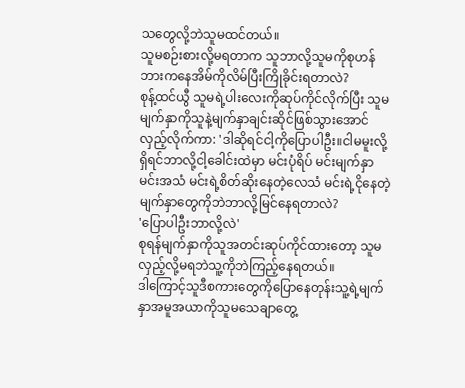သတွေလို့ဘဲသူမထင်တယ်။
သူမစဉ်းစားလို့မရတာက သူဘာလို့သူမကိုစုဟန်ဘားကနေအိမ်ကိုလိမ်ပြီးကြိုခိုင်းရတာလဲ?
စုန့်ထင်ယွီ သူမရဲ့ပါးလေးကိုဆုပ်ကိုင်လိုက်ပြီး သူမမျက်နှာကိုသူနဲ့မျက်နှာချင်းဆိုင်ဖြစ်သွားအောင်လှည့်လိုက်ကာ: 'ဒါဆိုရင်ငါ့ကိုပြောပါဦး။ငါမမူးလို့ရှိရင်ဘာလို့ငါ့ခေါင်းထဲမှာ မင်းပုံရိပ် မင်းမျက်နှာ မင်းအသံ မင်းရဲ့စိတ်ဆိုးနေတဲ့လေသံ မင်းရဲ့ငိုနေတဲ့မျက်နှာတွေကိုဘဲဘာလို့မြင်နေရတာလဲ?
'ပြောပါဦးဘာလို့လဲ'
စုရန်မျက်နှာကိုသူအတင်းဆုပ်ကိုင်ထားတော့ သူမလှည့်လို့မရဘဲသူ့ကိုဘဲကြည့်နေရတယ်။
ဒါကြောင့်သူဒီစကားတွေကိုပြောနေတုန်းသူ့ရဲ့မျက်နှာအမူအယာကိုသူမသေချာတွေ့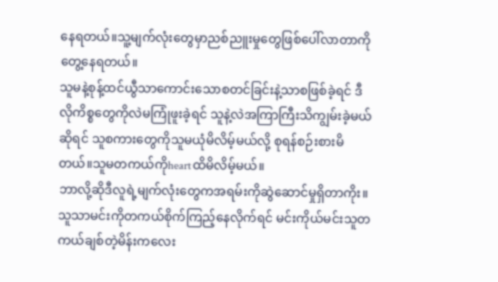နေရတယ်။သူ့မျက်လုံးတွေမှာညစ်ညူးမှုတွေဖြစ်ပေါ်လာတာကိုတွေ့နေရတယ်။
သူမနဲ့စုန့်ထင်ယွီသာကောင်းသောစတင်ခြင်းနဲ့သာစဖြစ်ခဲ့ရင် ဒီလိုကိစ္စတွေကိုလဲမကြုံဖူးခဲ့ရင် သူနဲ့လဲအကြာကြီးသိကျွမ်းခဲ့မယ်ဆိုရင် သူစကားတွေကိုသူမယုံမိလိမ့်မယ်လို့ စုရန်စဉ်းစားမိတယ်။သူမတကယ်ကိုheartထိမိလိမ့်မယ်။
ဘာလို့ဆိုဒီလူရဲ့မျက်လုံးတွေကအရမ်းကိုဆွဲဆောင်မှုရှိတာကိုး။သူသာမင်းကိုတကယ်စိုက်ကြည့်နေလိုက်ရင် မင်းကိုယ်မင်းသူတကယ်ချစ်တဲ့မိန်းကလေး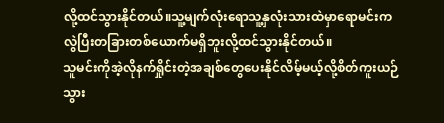လို့ထင်သွားနိုင်တယ်။သူ့မျက်လုံးရောသူ့နှလုံးသားထဲမှာရောမင်းကလွဲပြီးတခြားတစ်ယောက်မရှိဘူးလို့ထင်သွားနိုင်တယ်။
သူမင်းကိုအဲ့လိုနက်ရှိုင်းတဲ့အချစ်တွေပေးနိုင်လိမ့်မယ့်လို့စိတ်ကူးယဉ်သွား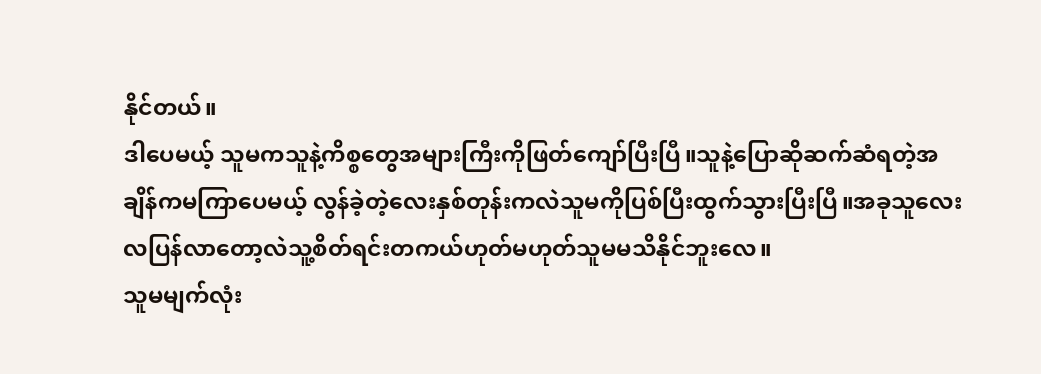နိုင်တယ်။
ဒါပေမယ့် သူမကသူနဲ့ကိစ္စတွေအများကြီးကိုဖြတ်ကျော်ပြီးပြီ။သူနဲ့ပြောဆိုဆက်ဆံရတဲ့အချိန်ကမကြာပေမယ့် လွန်ခဲ့တဲ့လေးနှစ်တုန်းကလဲသူမကိုပြစ်ပြီးထွက်သွားပြီးပြီ။အခုသူလေးလပြန်လာတော့လဲသူ့စိတ်ရင်းတကယ်ဟုတ်မဟုတ်သူမမသိနိုင်ဘူးလေ။
သူမမျက်လုံး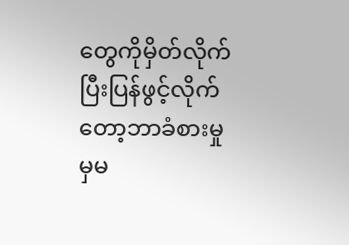တွေကိုမှိတ်လိုက်ပြီးပြန်ဖွင့်လိုက်တော့ဘာခံစားမှုမှမ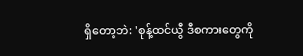ရှိတော့ဘဲ: 'စုန့်ထင်ယွီ ဒီစကားတွေကို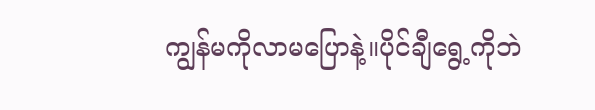ကျွန်မကိုလာမပြောနဲ့။ပိုင်ချီရွေ့ကိုဘဲ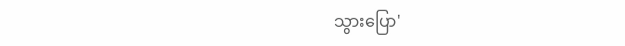သွားပြော'